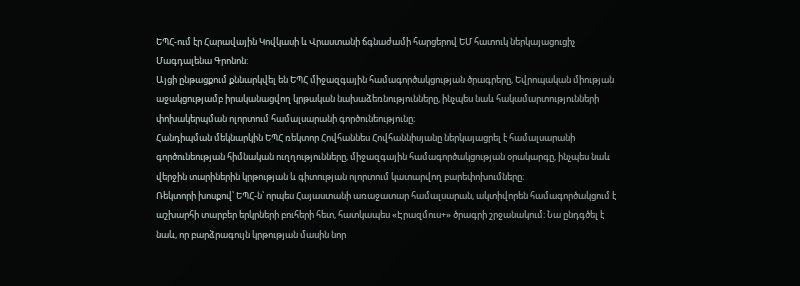ԵՊՀ-ում էր Հարավային Կովկասի և Վրաստանի ճգնաժամի հարցերով ԵՄ հատուկ ներկայացուցիչ Մագդալենա Գրոնոն:
Այցի ընթացքում քննարկվել են ԵՊՀ միջազգային համագործակցության ծրագրերը, Եվրոպական միության աջակցությամբ իրականացվող կրթական նախաձեռնությունները, ինչպես նաև հակամարտությունների փոխակերպման ոլորտում համալսարանի գործունեությունը։
Հանդիպման մեկնարկին ԵՊՀ ռեկտոր Հովհաննես Հովհաննիսյանը ներկայացրել է համալսարանի գործունեության հիմնական ուղղությունները, միջազգային համագործակցության օրակարգը, ինչպես նաև վերջին տարիներին կրթության և գիտության ոլորտում կատարվող բարեփոխումները։
Ռեկտորի խոսքով՝ ԵՊՀ-ն՝ որպես Հայաստանի առաջատար համալսարան, ակտիվորեն համագործակցում է աշխարհի տարբեր երկրների բուհերի հետ, հատկապես «Էրազմուս+» ծրագրի շրջանակում։ Նա ընդգծել է նաև, որ բարձրագույն կրթության մասին նոր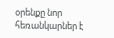օրենքը նոր հեռանկարներ է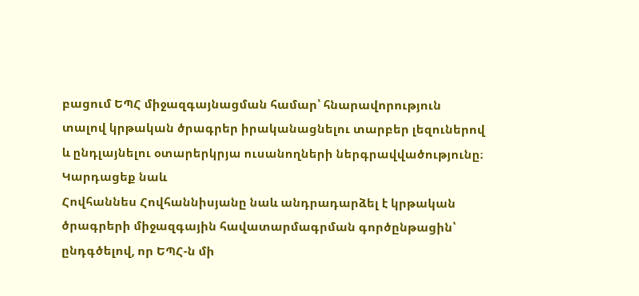բացում ԵՊՀ միջազգայնացման համար՝ հնարավորություն տալով կրթական ծրագրեր իրականացնելու տարբեր լեզուներով և ընդլայնելու օտարերկրյա ուսանողների ներգրավվածությունը։
Կարդացեք նաև
Հովհաննես Հովհաննիսյանը նաև անդրադարձել է կրթական ծրագրերի միջազգային հավատարմագրման գործընթացին՝ ընդգծելով, որ ԵՊՀ-ն մի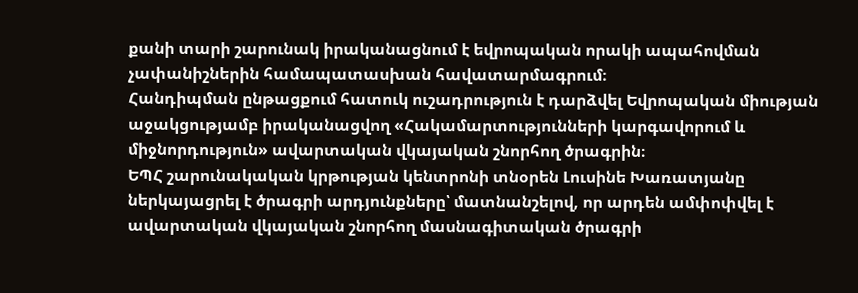քանի տարի շարունակ իրականացնում է եվրոպական որակի ապահովման չափանիշներին համապատասխան հավատարմագրում։
Հանդիպման ընթացքում հատուկ ուշադրություն է դարձվել Եվրոպական միության աջակցությամբ իրականացվող «Հակամարտությունների կարգավորում և միջնորդություն» ավարտական վկայական շնորհող ծրագրին։
ԵՊՀ շարունակական կրթության կենտրոնի տնօրեն Լուսինե Խառատյանը ներկայացրել է ծրագրի արդյունքները՝ մատնանշելով, որ արդեն ամփոփվել է ավարտական վկայական շնորհող մասնագիտական ծրագրի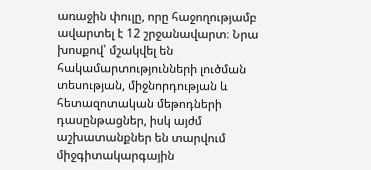առաջին փուլը, որը հաջողությամբ ավարտել է 12 շրջանավարտ։ Նրա խոսքով՝ մշակվել են հակամարտությունների լուծման տեսության, միջնորդության և հետազոտական մեթոդների դասընթացներ, իսկ այժմ աշխատանքներ են տարվում միջգիտակարգային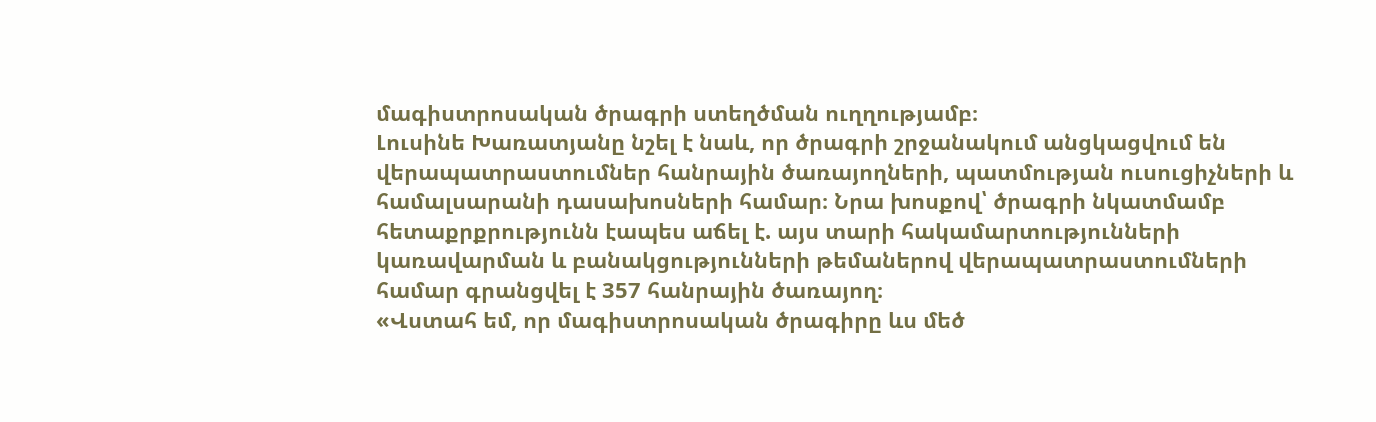մագիստրոսական ծրագրի ստեղծման ուղղությամբ։
Լուսինե Խառատյանը նշել է նաև, որ ծրագրի շրջանակում անցկացվում են վերապատրաստումներ հանրային ծառայողների, պատմության ուսուցիչների և համալսարանի դասախոսների համար։ Նրա խոսքով՝ ծրագրի նկատմամբ հետաքրքրությունն էապես աճել է. այս տարի հակամարտությունների կառավարման և բանակցությունների թեմաներով վերապատրաստումների համար գրանցվել է 357 հանրային ծառայող։
«Վստահ եմ, որ մագիստրոսական ծրագիրը ևս մեծ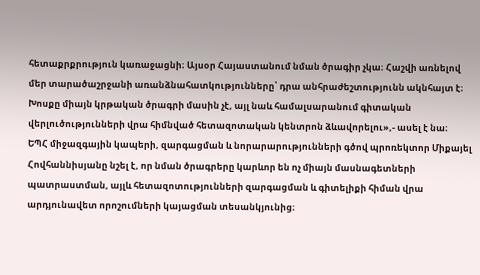հետաքրքրություն կառաջացնի։ Այսօր Հայաստանում նման ծրագիր չկա։ Հաշվի առնելով մեր տարածաշրջանի առանձնահատկությունները՝ դրա անհրաժեշտությունն ակնհայտ է։ Խոսքը միայն կրթական ծրագրի մասին չէ, այլ նաև համալսարանում գիտական վերլուծությունների վրա հիմնված հետազոտական կենտրոն ձևավորելու»,- ասել է նա։
ԵՊՀ միջազգային կապերի, զարգացման և նորարարությունների գծով պրոռեկտոր Միքայել Հովհաննիսյանը նշել է, որ նման ծրագրերը կարևոր են ոչ միայն մասնագետների պատրաստման, այլև հետազոտությունների զարգացման և գիտելիքի հիման վրա արդյունավետ որոշումների կայացման տեսանկյունից։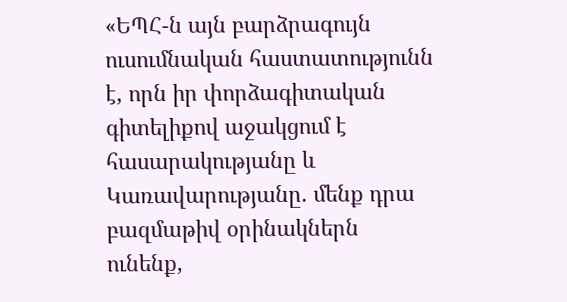«ԵՊՀ-ն այն բարձրագույն ուսումնական հաստատությունն է, որն իր փորձագիտական գիտելիքով աջակցում է հասարակությանը և Կառավարությանը. մենք դրա բազմաթիվ օրինակներն ունենք,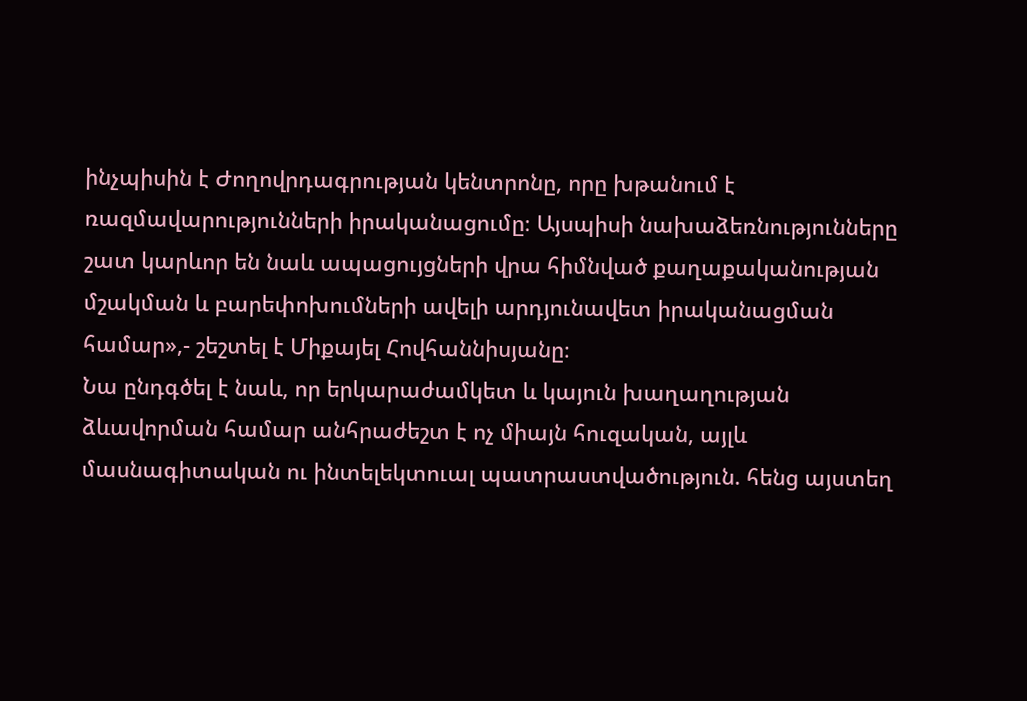ինչպիսին է Ժողովրդագրության կենտրոնը, որը խթանում է ռազմավարությունների իրականացումը։ Այսպիսի նախաձեռնությունները շատ կարևոր են նաև ապացույցների վրա հիմնված քաղաքականության մշակման և բարեփոխումների ավելի արդյունավետ իրականացման համար»,- շեշտել է Միքայել Հովհաննիսյանը։
Նա ընդգծել է նաև, որ երկարաժամկետ և կայուն խաղաղության ձևավորման համար անհրաժեշտ է ոչ միայն հուզական, այլև մասնագիտական ու ինտելեկտուալ պատրաստվածություն. հենց այստեղ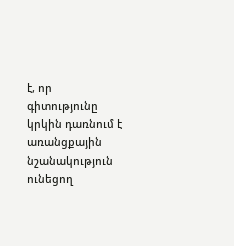է, որ գիտությունը կրկին դառնում է առանցքային նշանակություն ունեցող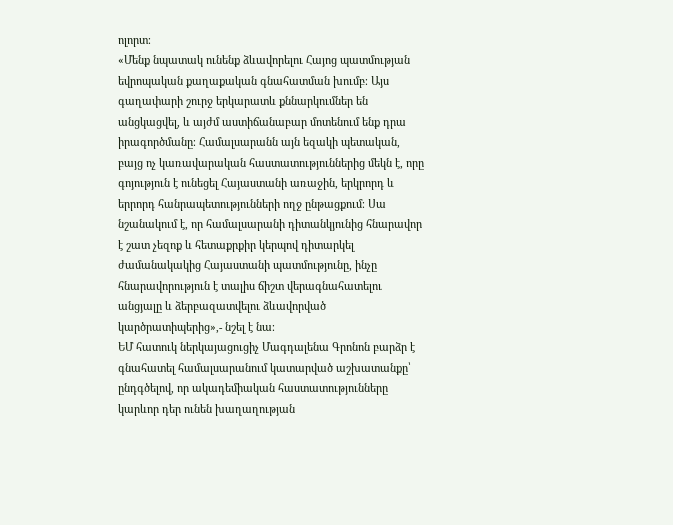ոլորտ։
«Մենք նպատակ ունենք ձևավորելու Հայոց պատմության եվրոպական քաղաքական գնահատման խումբ։ Այս գաղափարի շուրջ երկարատև քննարկումներ են անցկացվել, և այժմ աստիճանաբար մոտենում ենք դրա իրագործմանը։ Համալսարանն այն եզակի պետական, բայց ոչ կառավարական հաստատություններից մեկն է, որը գոյություն է ունեցել Հայաստանի առաջին, երկրորդ և երրորդ հանրապետությունների ողջ ընթացքում։ Սա նշանակում է, որ համալսարանի դիտանկյունից հնարավոր է շատ չեզոք և հետաքրքիր կերպով դիտարկել ժամանակակից Հայաստանի պատմությունը, ինչը հնարավորություն է տալիս ճիշտ վերագնահատելու անցյալը և ձերբազատվելու ձևավորված կարծրատիպերից»,- նշել է նա։
ԵՄ հատուկ ներկայացուցիչ Մագդալենա Գրոնոն բարձր է գնահատել համալսարանում կատարված աշխատանքը՝ ընդգծելով, որ ակադեմիական հաստատությունները կարևոր դեր ունեն խաղաղության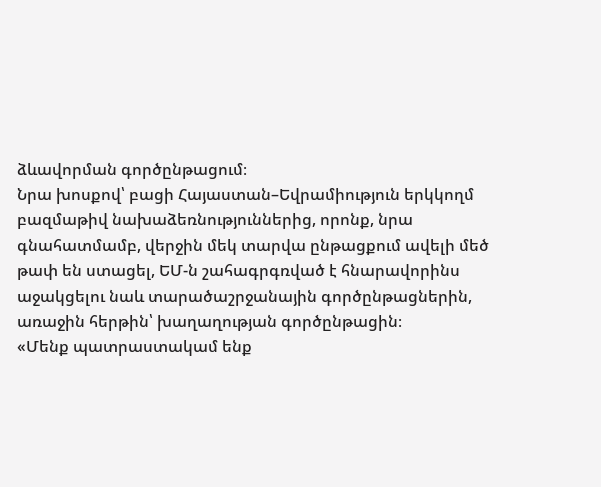ձևավորման գործընթացում։
Նրա խոսքով՝ բացի Հայաստան–Եվրամիություն երկկողմ բազմաթիվ նախաձեռնություններից, որոնք, նրա գնահատմամբ, վերջին մեկ տարվա ընթացքում ավելի մեծ թափ են ստացել, ԵՄ-ն շահագրգռված է հնարավորինս աջակցելու նաև տարածաշրջանային գործընթացներին, առաջին հերթին՝ խաղաղության գործընթացին։
«Մենք պատրաստակամ ենք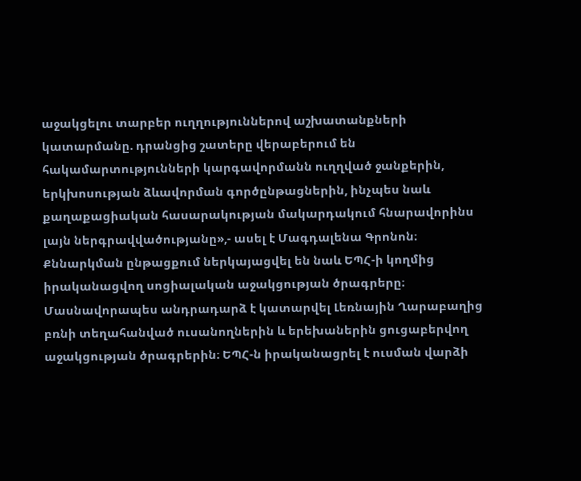աջակցելու տարբեր ուղղություններով աշխատանքների կատարմանը. դրանցից շատերը վերաբերում են հակամարտությունների կարգավորմանն ուղղված ջանքերին, երկխոսության ձևավորման գործընթացներին, ինչպես նաև քաղաքացիական հասարակության մակարդակում հնարավորինս լայն ներգրավվածությանը»,- ասել է Մագդալենա Գրոնոն։
Քննարկման ընթացքում ներկայացվել են նաև ԵՊՀ-ի կողմից իրականացվող սոցիալական աջակցության ծրագրերը։ Մասնավորապես անդրադարձ է կատարվել Լեռնային Ղարաբաղից բռնի տեղահանված ուսանողներին և երեխաներին ցուցաբերվող աջակցության ծրագրերին։ ԵՊՀ-ն իրականացրել է ուսման վարձի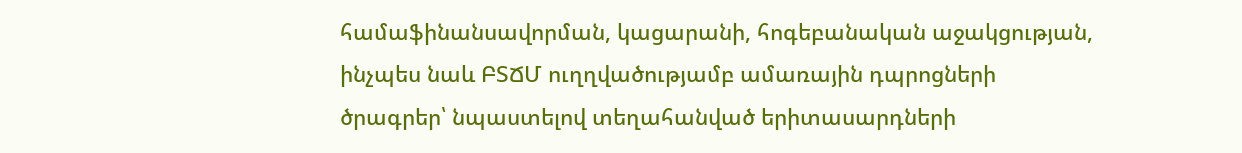համաֆինանսավորման, կացարանի, հոգեբանական աջակցության, ինչպես նաև ԲՏՃՄ ուղղվածությամբ ամառային դպրոցների ծրագրեր՝ նպաստելով տեղահանված երիտասարդների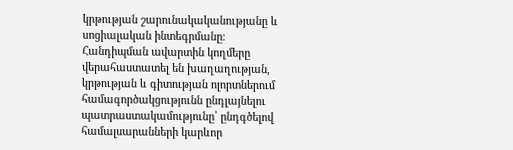կրթության շարունակականությանը և սոցիալական ինտեգրմանը։
Հանդիպման ավարտին կողմերը վերահաստատել են խաղաղության, կրթության և գիտության ոլորտներում համագործակցությունն ընդլայնելու պատրաստակամությունը՝ ընդգծելով համալսարանների կարևոր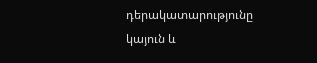դերակատարությունը կայուն և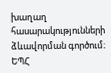խաղաղ հասարակությունների ձևավորման գործում։
ԵՊՀ